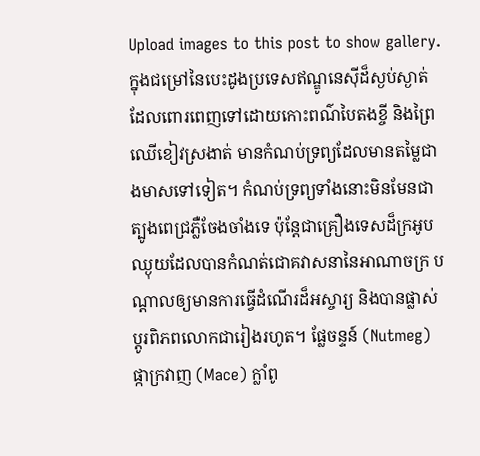Upload images to this post to show gallery.
ក្នុងជម្រៅនៃបេះដូងប្រទេសឥណ្ឌូនេស៊ីដ៏ស្ងប់ស្ងាត់ ដែលពោរពេញទៅដោយកោះពណ៌បៃតងខ្ចី និងព្រៃឈើខៀវស្រងាត់ មានកំណប់ទ្រព្យដែលមានតម្លៃជាងមាសទៅទៀត។ កំណប់ទ្រព្យទាំងនោះមិនមែនជាត្បូងពេជ្រភ្លឺចែងចាំងទេ ប៉ុន្តែជាគ្រឿងទេសដ៏ក្រអូបឈ្ងុយដែលបានកំណត់ជោគវាសនានៃអាណាចក្រ បណ្តាលឲ្យមានការធ្វើដំណើរដ៏អស្ចារ្យ និងបានផ្លាស់ប្តូរពិភពលោកជារៀងរហូត។ ផ្លែចន្ទន៍ (Nutmeg) ផ្កាក្រវាញ (Mace) ក្លាំពូ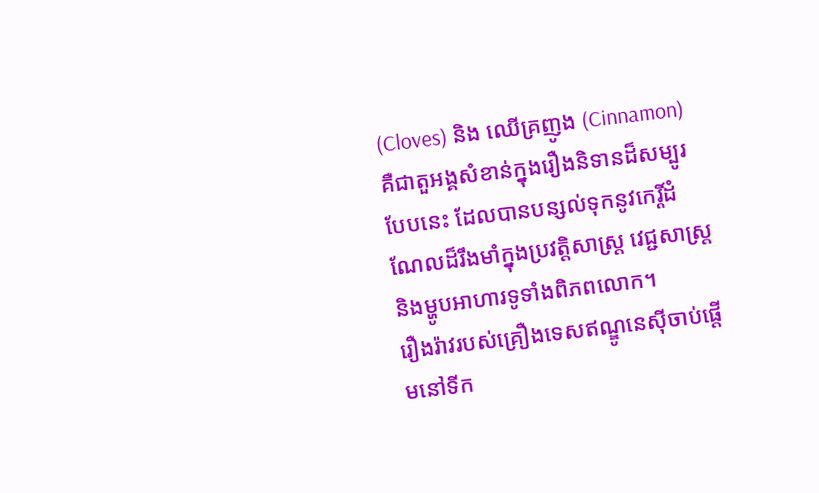(Cloves) និង ឈើគ្រញូង (Cinnamon) គឺជាតួអង្គសំខាន់ក្នុងរឿងនិទានដ៏សម្បូរបែបនេះ ដែលបានបន្សល់ទុកនូវកេរ្តិ៍ដំណែលដ៏រឹងមាំក្នុងប្រវត្តិសាស្ត្រ វេជ្ជសាស្ត្រ និងម្ហូបអាហារទូទាំងពិភពលោក។
រឿងរ៉ាវរបស់គ្រឿងទេសឥណ្ឌូនេស៊ីចាប់ផ្តើមនៅទីក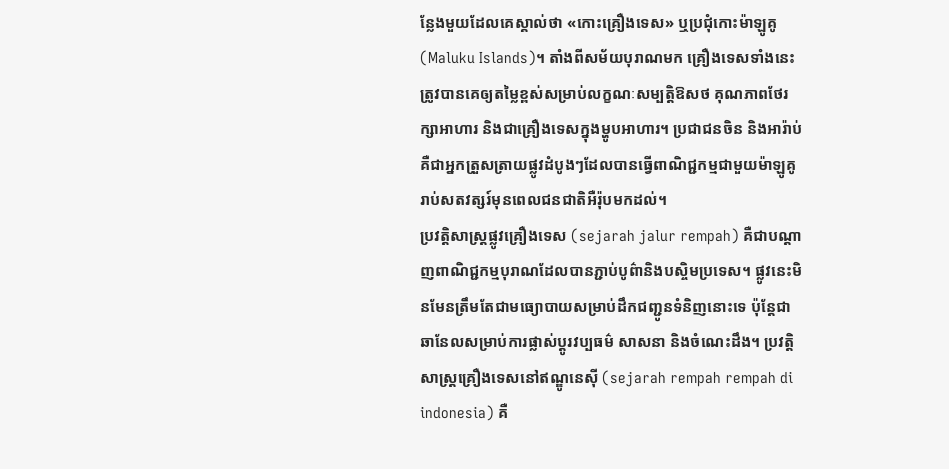ន្លែងមួយដែលគេស្គាល់ថា «កោះគ្រឿងទេស» ឬប្រជុំកោះម៉ាឡូគូ (Maluku Islands)។ តាំងពីសម័យបុរាណមក គ្រឿងទេសទាំងនេះត្រូវបានគេឲ្យតម្លៃខ្ពស់សម្រាប់លក្ខណៈសម្បត្តិឱសថ គុណភាពថែរក្សាអាហារ និងជាគ្រឿងទេសក្នុងម្ហូបអាហារ។ ប្រជាជនចិន និងអារ៉ាប់ គឺជាអ្នកត្រួសត្រាយផ្លូវដំបូងៗដែលបានធ្វើពាណិជ្ជកម្មជាមួយម៉ាឡូគូ រាប់សតវត្សរ៍មុនពេលជនជាតិអឺរ៉ុបមកដល់។
ប្រវត្តិសាស្ត្រផ្លូវគ្រឿងទេស (sejarah jalur rempah) គឺជាបណ្តាញពាណិជ្ជកម្មបុរាណដែលបានភ្ជាប់បូព៌ានិងបស្ចិមប្រទេស។ ផ្លូវនេះមិនមែនត្រឹមតែជាមធ្យោបាយសម្រាប់ដឹកជញ្ជូនទំនិញនោះទេ ប៉ុន្តែជាឆានែលសម្រាប់ការផ្លាស់ប្តូរវប្បធម៌ សាសនា និងចំណេះដឹង។ ប្រវត្តិសាស្ត្រគ្រឿងទេសនៅឥណ្ឌូនេស៊ី (sejarah rempah rempah di indonesia) គឺ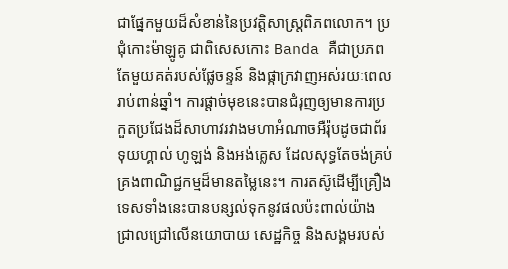ជាផ្នែកមួយដ៏សំខាន់នៃប្រវត្តិសាស្ត្រពិភពលោក។ ប្រជុំកោះម៉ាឡូគូ ជាពិសេសកោះ Banda គឺជាប្រភពតែមួយគត់របស់ផ្លែចន្ទន៍ និងផ្កាក្រវាញអស់រយៈពេលរាប់ពាន់ឆ្នាំ។ ការផ្តាច់មុខនេះបានជំរុញឲ្យមានការប្រកួតប្រជែងដ៏សាហាវរវាងមហាអំណាចអឺរ៉ុបដូចជាព័រទុយហ្គាល់ ហូឡង់ និងអង់គ្លេស ដែលសុទ្ធតែចង់គ្រប់គ្រងពាណិជ្ជកម្មដ៏មានតម្លៃនេះ។ ការតស៊ូដើម្បីគ្រឿងទេសទាំងនេះបានបន្សល់ទុកនូវផលប៉ះពាល់យ៉ាងជ្រាលជ្រៅលើនយោបាយ សេដ្ឋកិច្ច និងសង្គមរបស់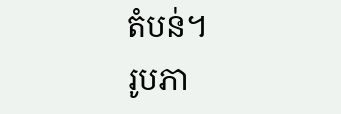តំបន់។
រូបភា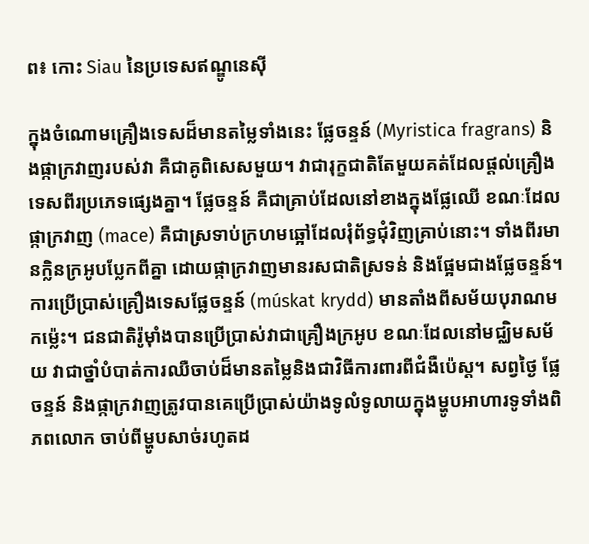ព៖ កោះ Siau នៃប្រទេសឥណ្ឌូនេស៊ី

ក្នុងចំណោមគ្រឿងទេសដ៏មានតម្លៃទាំងនេះ ផ្លែចន្ទន៍ (Myristica fragrans) និងផ្កាក្រវាញរបស់វា គឺជាគូពិសេសមួយ។ វាជារុក្ខជាតិតែមួយគត់ដែលផ្តល់គ្រឿងទេសពីរប្រភេទផ្សេងគ្នា។ ផ្លែចន្ទន៍ គឺជាគ្រាប់ដែលនៅខាងក្នុងផ្លែឈើ ខណៈដែលផ្កាក្រវាញ (mace) គឺជាស្រទាប់ក្រហមឆ្អៅដែលរុំព័ទ្ធជុំវិញគ្រាប់នោះ។ ទាំងពីរមានក្លិនក្រអូបប្លែកពីគ្នា ដោយផ្កាក្រវាញមានរសជាតិស្រទន់ និងផ្អែមជាងផ្លែចន្ទន៍។
ការប្រើប្រាស់គ្រឿងទេសផ្លែចន្ទន៍ (múskat krydd) មានតាំងពីសម័យបុរាណមកម្ល៉េះ។ ជនជាតិរ៉ូម៉ាំងបានប្រើប្រាស់វាជាគ្រឿងក្រអូប ខណៈដែលនៅមជ្ឈិមសម័យ វាជាថ្នាំបំបាត់ការឈឺចាប់ដ៏មានតម្លៃនិងជាវិធីការពារពីជំងឺប៉េស្ត។ សព្វថ្ងៃ ផ្លែចន្ទន៍ និងផ្កាក្រវាញត្រូវបានគេប្រើប្រាស់យ៉ាងទូលំទូលាយក្នុងម្ហូបអាហារទូទាំងពិភពលោក ចាប់ពីម្ហូបសាច់រហូតដ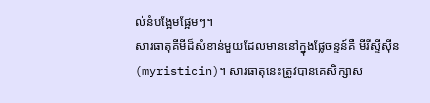ល់នំបង្អែមផ្អែមៗ។
សារធាតុគីមីដ៏សំខាន់មួយដែលមាននៅក្នុងផ្លែចន្ទន៍គឺ មីរីស្ទីស៊ីន (myristicin)។ សារធាតុនេះត្រូវបានគេសិក្សាស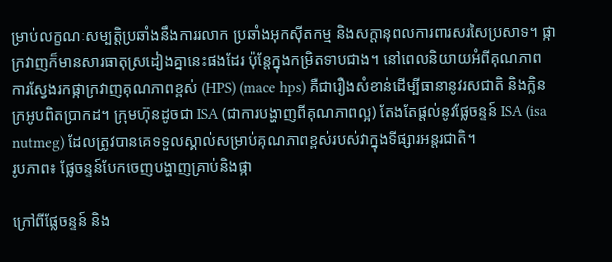ម្រាប់លក្ខណៈសម្បត្តិប្រឆាំងនឹងការរលាក ប្រឆាំងអុកស៊ីតកម្ម និងសក្តានុពលការពារសរសៃប្រសាទ។ ផ្កាក្រវាញក៏មានសារធាតុស្រដៀងគ្នានេះផងដែរ ប៉ុន្តែក្នុងកម្រិតទាបជាង។ នៅពេលនិយាយអំពីគុណភាព ការស្វែងរកផ្កាក្រវាញគុណភាពខ្ពស់ (HPS) (mace hps) គឺជារឿងសំខាន់ដើម្បីធានានូវរសជាតិ និងក្លិនក្រអូបពិតប្រាកដ។ ក្រុមហ៊ុនដូចជា ISA (ជាការបង្ហាញពីគុណភាពល្អ) តែងតែផ្តល់នូវផ្លែចន្ទន៍ ISA (isa nutmeg) ដែលត្រូវបានគេទទួលស្គាល់សម្រាប់គុណភាពខ្ពស់របស់វាក្នុងទីផ្សារអន្តរជាតិ។
រូបភាព៖ ផ្លែចន្ទន៍បែកចេញបង្ហាញគ្រាប់និងផ្កា

ក្រៅពីផ្លែចន្ទន៍ និង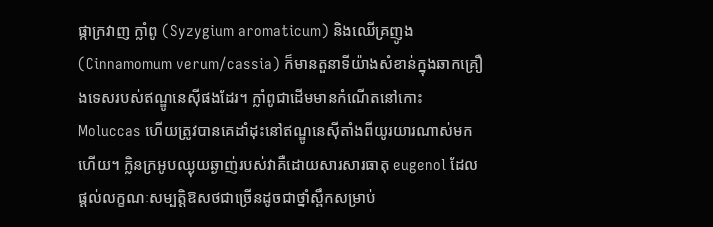ផ្កាក្រវាញ ក្លាំពូ (Syzygium aromaticum) និងឈើគ្រញូង (Cinnamomum verum/cassia) ក៏មានតួនាទីយ៉ាងសំខាន់ក្នុងឆាកគ្រឿងទេសរបស់ឥណ្ឌូនេស៊ីផងដែរ។ ក្លាំពូជាដើមមានកំណើតនៅកោះ Moluccas ហើយត្រូវបានគេដាំដុះនៅឥណ្ឌូនេស៊ីតាំងពីយូរយារណាស់មកហើយ។ ក្លិនក្រអូបឈ្ងុយឆ្ងាញ់របស់វាគឺដោយសារសារធាតុ eugenol ដែលផ្តល់លក្ខណៈសម្បត្តិឱសថជាច្រើនដូចជាថ្នាំស្ពឹកសម្រាប់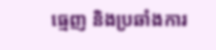ធ្មេញ និងប្រឆាំងការ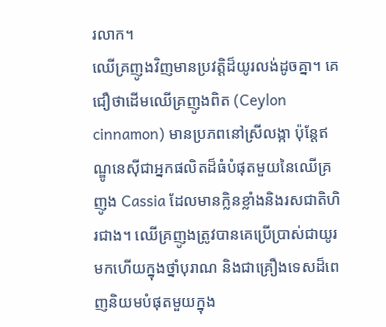រលាក។
ឈើគ្រញូងវិញមានប្រវត្តិដ៏យូរលង់ដូចគ្នា។ គេជឿថាដើមឈើគ្រញូងពិត (Ceylon cinnamon) មានប្រភពនៅស្រីលង្កា ប៉ុន្តែឥណ្ឌូនេស៊ីជាអ្នកផលិតដ៏ធំបំផុតមួយនៃឈើគ្រញូង Cassia ដែលមានក្លិនខ្លាំងនិងរសជាតិហិរជាង។ ឈើគ្រញូងត្រូវបានគេប្រើប្រាស់ជាយូរមកហើយក្នុងថ្នាំបុរាណ និងជាគ្រឿងទេសដ៏ពេញនិយមបំផុតមួយក្នុង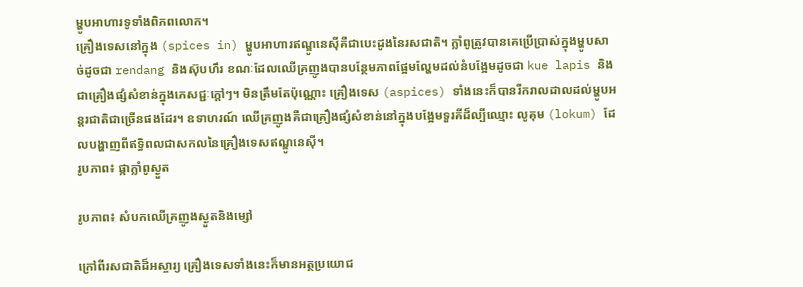ម្ហូបអាហារទូទាំងពិភពលោក។
គ្រឿងទេសនៅក្នុង (spices in) ម្ហូបអាហារឥណ្ឌូនេស៊ីគឺជាបេះដូងនៃរសជាតិ។ ក្លាំពូត្រូវបានគេប្រើប្រាស់ក្នុងម្ហូបសាច់ដូចជា rendang និងស៊ុបហឹរ ខណៈដែលឈើគ្រញូងបានបន្ថែមភាពផ្អែមល្ហែមដល់នំបង្អែមដូចជា kue lapis និងជាគ្រឿងផ្សំសំខាន់ក្នុងភេសជ្ជៈក្តៅៗ។ មិនត្រឹមតែប៉ុណ្ណោះ គ្រឿងទេស (aspices) ទាំងនេះក៏បានរីករាលដាលដល់ម្ហូបអន្តរជាតិជាច្រើនផងដែរ។ ឧទាហរណ៍ ឈើគ្រញូងគឺជាគ្រឿងផ្សំសំខាន់នៅក្នុងបង្អែមទួរគីដ៏ល្បីឈ្មោះ លូគុម (lokum) ដែលបង្ហាញពីឥទ្ធិពលជាសកលនៃគ្រឿងទេសឥណ្ឌូនេស៊ី។
រូបភាព៖ ផ្កាក្លាំពូស្ងួត

រូបភាព៖ សំបកឈើគ្រញូងស្ងួតនិងម្សៅ

ក្រៅពីរសជាតិដ៏អស្ចារ្យ គ្រឿងទេសទាំងនេះក៏មានអត្ថប្រយោជ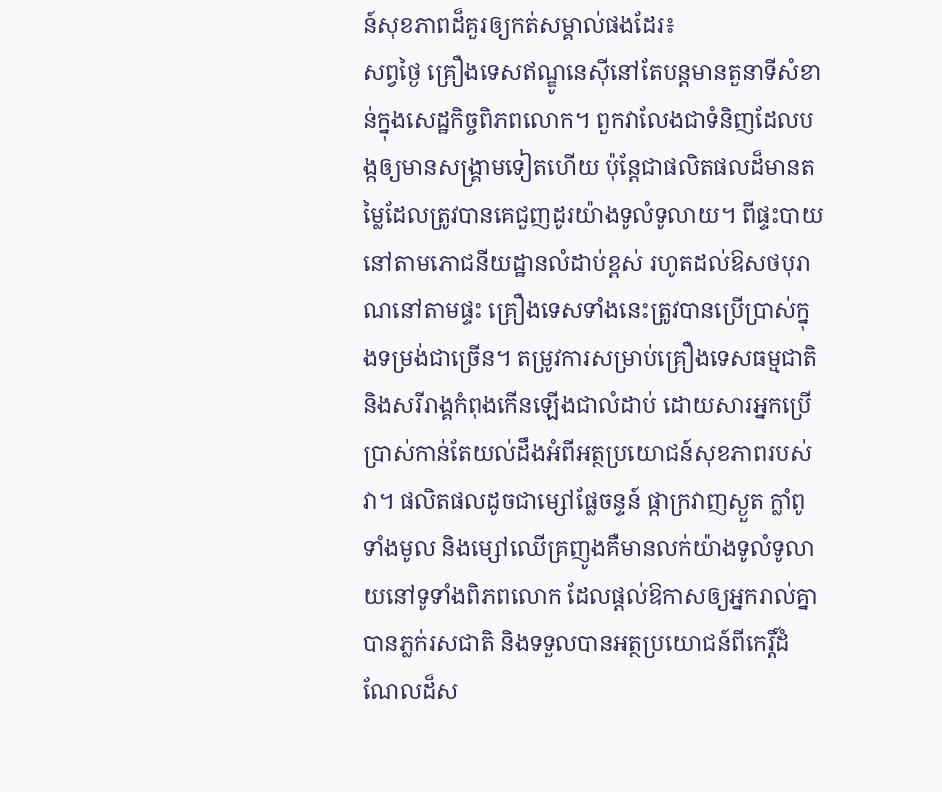ន៍សុខភាពដ៏គួរឲ្យកត់សម្គាល់ផងដែរ៖
សព្វថ្ងៃ គ្រឿងទេសឥណ្ឌូនេស៊ីនៅតែបន្តមានតួនាទីសំខាន់ក្នុងសេដ្ឋកិច្ចពិភពលោក។ ពួកវាលែងជាទំនិញដែលបង្កឲ្យមានសង្គ្រាមទៀតហើយ ប៉ុន្តែជាផលិតផលដ៏មានតម្លៃដែលត្រូវបានគេជួញដូរយ៉ាងទូលំទូលាយ។ ពីផ្ទះបាយនៅតាមភោជនីយដ្ឋានលំដាប់ខ្ពស់ រហូតដល់ឱសថបុរាណនៅតាមផ្ទះ គ្រឿងទេសទាំងនេះត្រូវបានប្រើប្រាស់ក្នុងទម្រង់ជាច្រើន។ តម្រូវការសម្រាប់គ្រឿងទេសធម្មជាតិ និងសរីរាង្គកំពុងកើនឡើងជាលំដាប់ ដោយសារអ្នកប្រើប្រាស់កាន់តែយល់ដឹងអំពីអត្ថប្រយោជន៍សុខភាពរបស់វា។ ផលិតផលដូចជាម្សៅផ្លែចន្ទន៍ ផ្កាក្រវាញស្ងួត ក្លាំពូទាំងមូល និងម្សៅឈើគ្រញូងគឺមានលក់យ៉ាងទូលំទូលាយនៅទូទាំងពិភពលោក ដែលផ្តល់ឱកាសឲ្យអ្នករាល់គ្នាបានភ្លក់រសជាតិ និងទទួលបានអត្ថប្រយោជន៍ពីកេរ្តិ៍ដំណែលដ៏ស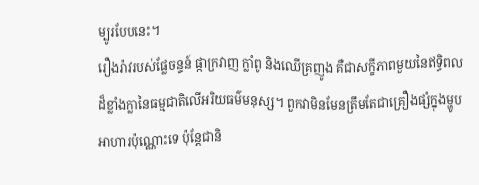ម្បូរបែបនេះ។
រឿងរ៉ាវរបស់ផ្លែចន្ទន៍ ផ្កាក្រវាញ ក្លាំពូ និងឈើគ្រញូង គឺជាសក្ខីភាពមួយនៃឥទ្ធិពលដ៏ខ្លាំងក្លានៃធម្មជាតិលើអរិយធម៌មនុស្ស។ ពួកវាមិនមែនត្រឹមតែជាគ្រឿងផ្សំក្នុងម្ហូបអាហារប៉ុណ្ណោះទេ ប៉ុន្តែជានិ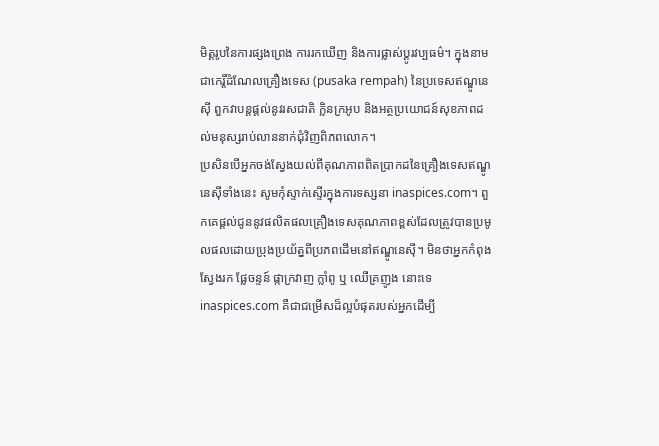មិត្តរូបនៃការផ្សងព្រេង ការរកឃើញ និងការផ្លាស់ប្តូរវប្បធម៌។ ក្នុងនាមជាកេរ្តិ៍ដំណែលគ្រឿងទេស (pusaka rempah) នៃប្រទេសឥណ្ឌូនេស៊ី ពួកវាបន្តផ្តល់នូវរសជាតិ ក្លិនក្រអូប និងអត្ថប្រយោជន៍សុខភាពដល់មនុស្សរាប់លាននាក់ជុំវិញពិភពលោក។
ប្រសិនបើអ្នកចង់ស្វែងយល់ពីគុណភាពពិតប្រាកដនៃគ្រឿងទេសឥណ្ឌូនេស៊ីទាំងនេះ សូមកុំស្ទាក់ស្ទើរក្នុងការទស្សនា inaspices.com។ ពួកគេផ្តល់ជូននូវផលិតផលគ្រឿងទេសគុណភាពខ្ពស់ដែលត្រូវបានប្រមូលផលដោយប្រុងប្រយ័ត្នពីប្រភពដើមនៅឥណ្ឌូនេស៊ី។ មិនថាអ្នកកំពុងស្វែងរក ផ្លែចន្ទន៍ ផ្កាក្រវាញ ក្លាំពូ ឬ ឈើគ្រញូង នោះទេ inaspices.com គឺជាជម្រើសដ៏ល្អបំផុតរបស់អ្នកដើម្បី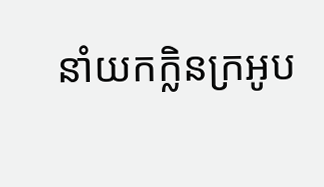នាំយកក្លិនក្រអូប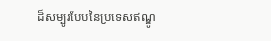ដ៏សម្បូរបែបនៃប្រទេសឥណ្ឌូ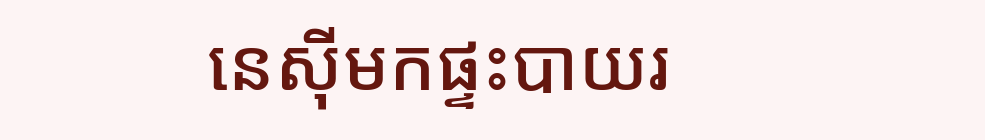នេស៊ីមកផ្ទះបាយរ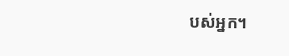បស់អ្នក។